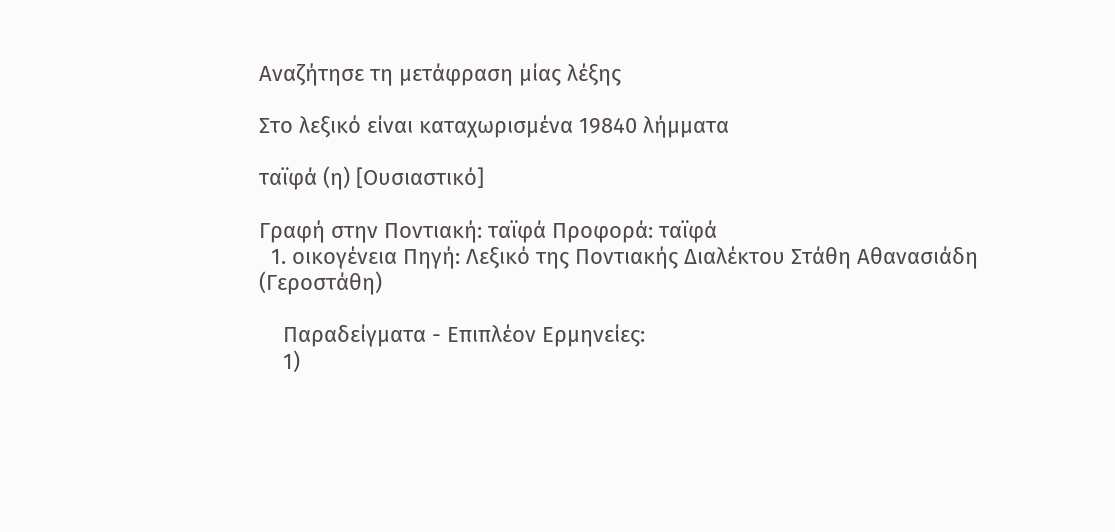Αναζήτησε τη μετάφραση μίας λέξης

Στο λεξικό είναι καταχωρισμένα 19840 λήμματα

ταϊφά (η) [Ουσιαστικό]

Γραφή στην Ποντιακή: ταϊφά Προφορά: ταϊφά
  1. οικογένεια Πηγή: Λεξικό της Ποντιακής Διαλέκτου Στάθη Αθανασιάδη (Γεροστάθη)

    Παραδείγματα - Επιπλέον Ερμηνείες:
    1)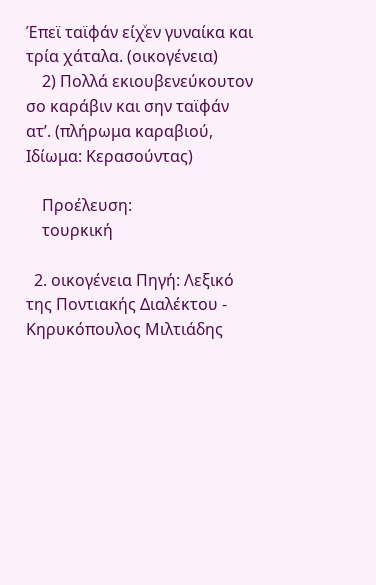Έπεϊ ταϊφάν είχͮεν γυναίκα και τρία χάταλα. (οικογένεια)
    2) Πολλά εκιουβενεύκουτον σο καράβιν και σην ταϊφάν ατ’. (πλήρωμα καραβιού, Ιδίωμα: Κερασούντας)

    Προέλευση:
    τουρκική

  2. οικογένεια Πηγή: Λεξικό της Ποντιακής Διαλέκτου - Κηρυκόπουλος Μιλτιάδης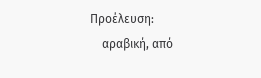Προέλευση:
    αραβική, από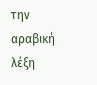την αραβική λέξη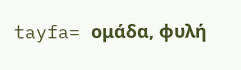tayfa= ομάδα, φυλή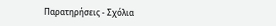Παρατηρήσεις - Σχόλια